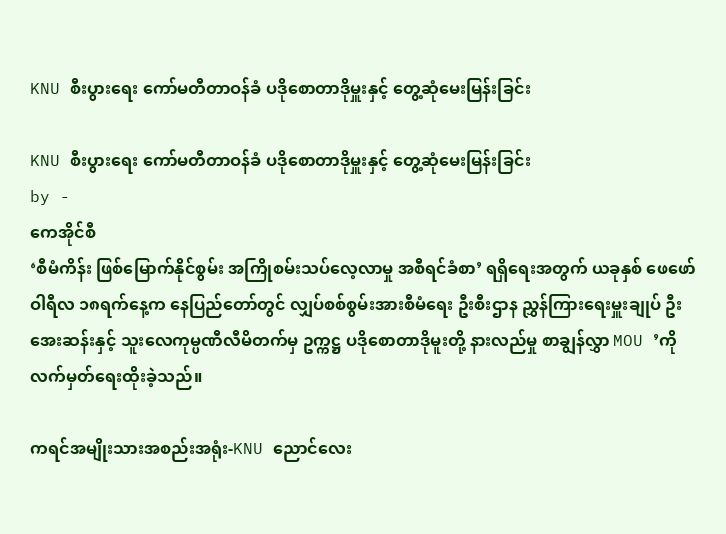KNU စီးပွားရေး ကော်မတီတာဝန်ခံ ပဒိုစောတာဒိုမှူးနှင့် တွေ့ဆုံမေးမြန်းခြင်း

KNU စီးပွားရေး ကော်မတီတာဝန်ခံ ပဒိုစောတာဒိုမှူးနှင့် တွေ့ဆုံမေးမြန်းခြင်း
by -
ကေအိုင်စီ
‘စီမံကိန်း ဖြစ်မြောက်နိုင်စွမ်း အကြိုစမ်းသပ်လေ့လာမှု အစီရင်ခံစာ’ ရရှိရေးအတွက် ယခုနှစ် ဖေဖော်ဝါရီလ ၁၈ရက်နေ့က နေပြည်တော်တွင် လျှပ်စစ်စွမ်းအားစီမံရေး ဦးစီးဌာန ညွှန်ကြားရေးမှူးချုပ် ဦးအေးဆန်းနှင့် သူးလေကုမ္ပဏီလီမိတက်မှ ဥက္ကဋ္ဌ ပဒိုစောတာဒိုမူးတို့ နားလည်မှု စာချွန်လွှာ MOU ’ကို လက်မှတ်ရေးထိုးခဲ့သည်။

ကရင်အမျိုးသားအစည်းအရုံး-KNU ညောင်လေး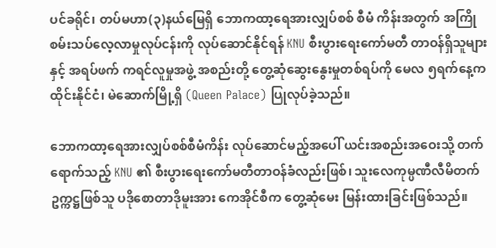ပင်ခရိုင်၊ တပ်မဟာ(၃)နယ်မြေရှိ ဘောကထာ့ရေအားလျှပ်စစ် စီမံ ကိန်းအတွက် အကြိုစမ်းသပ်လေ့လာမှုလုပ်ငန်းကို လုပ်ဆောင်နိုင်ရန် KNU စီးပွားရေးကော်မတီ တာဝန်ရှိသူများနှင့် အရပ်ဖက် ကရင်လူမှုအဖွဲ့ အစည်းတို့ တွေ့ဆုံဆွေးနွေးမှုတစ်ရပ်ကို မေလ ၅ရက်နေ့က ထိုင်းနိုင်ငံ၊ မဲဆောက်မြို့ရှိ (Queen Palace) ပြုလုပ်ခဲ့သည်။

ဘောကထာ့ရေအားလျှပ်စစ်စီမံကိန်း လုပ်ဆောင်မည့်အပေါ် ယင်းအစည်းအဝေးသို့ တက်ရောက်သည့် KNU ၏ စီးပွားရေးကော်မတီတာဝန်ခံလည်းဖြစ်၊ သူးလေကုမ္ပဏီလီမိတက် ဥက္ကဋ္ဌဖြစ်သူ ပဒိုစောတာဒိုမူးအား ကေအိုင်စီက တွေ့ဆုံမေး မြန်းထားခြင်းဖြစ်သည်။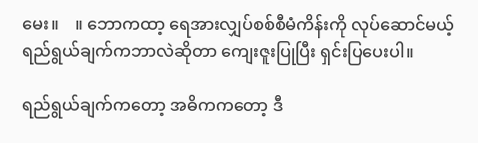မေး။    ။ ဘောကထာ့ ရေအားလျှပ်စစ်စီမံကိန်းကို လုပ်ဆောင်မယ့် ရည်ရွယ်ချက်ကဘာလဲဆိုတာ ကျေးဇူးပြုပြီး ရှင်းပြပေးပါ။

ရည်ရွယ်ချက်ကတော့ အဓိကကတော့ ဒီ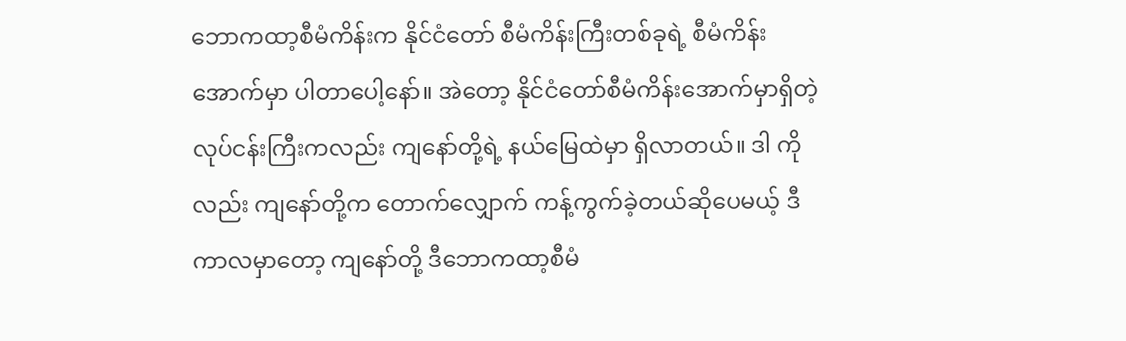ဘောကထာ့စီမံကိန်းက နိုင်ငံတော် စီမံကိန်းကြီးတစ်ခုရဲ့ စီမံကိန်းအောက်မှာ ပါတာပေါ့နော်။ အဲတော့ နိုင်ငံတော်စီမံကိန်းအောက်မှာရှိတဲ့ လုပ်ငန်းကြီးကလည်း ကျနော်တို့ရဲ့ နယ်မြေထဲမှာ ရှိလာတယ်။ ဒါ ကိုလည်း ကျနော်တို့က တောက်လျှောက် ကန့်ကွက်ခဲ့တယ်ဆိုပေမယ့် ဒီကာလမှာတော့ ကျနော်တို့ ဒီဘောကထာ့စီမံ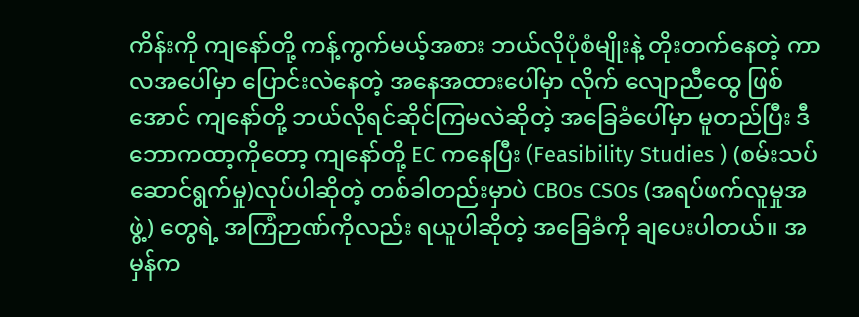ကိန်းကို ကျနော်တို့ ကန့်ကွက်မယ့်အစား ဘယ်လိုပုံစံမျိုးနဲ့ တိုးတက်နေတဲ့ ကာလအပေါ်မှာ ပြောင်းလဲနေတဲ့ အနေအထားပေါ်မှာ လိုက် လျောညီထွေ ဖြစ်အောင် ကျနော်တို့ ဘယ်လိုရင်ဆိုင်ကြမလဲဆိုတဲ့ အခြေခံပေါ်မှာ မူတည်ပြီး ဒီဘောကထာ့ကိုတော့ ကျနော်တို့ EC ကနေပြီး (Feasibility Studies ) (စမ်းသပ်ဆောင်ရွက်မှု)လုပ်ပါဆိုတဲ့ တစ်ခါတည်းမှာပဲ CBOs CSOs (အရပ်ဖက်လူမှုအဖွဲ့) တွေရဲ့ အကြံဉာဏ်ကိုလည်း ရယူပါဆိုတဲ့ အခြေခံကို ချပေးပါတယ်။ အမှန်က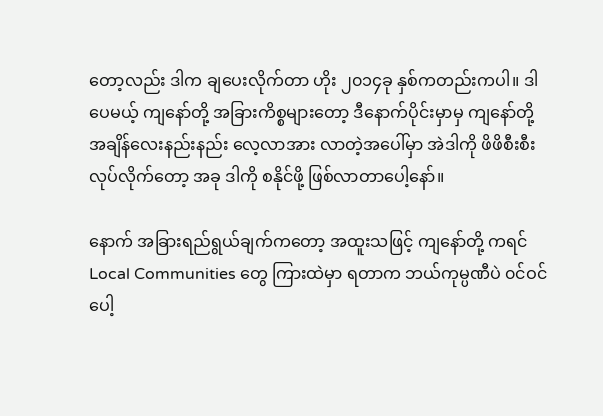တော့လည်း ဒါက ချပေးလိုက်တာ ဟိုး ၂၀၁၄ခု နှစ်ကတည်းကပါ။ ဒါပေမယ့် ကျနော်တို့ အခြားကိစ္စများတော့ ဒီနောက်ပိုင်းမှာမှ ကျနော်တို့ အချိန်လေးနည်းနည်း လေ့လာအား လာတဲ့အပေါ်မှာ အဲဒါကို ဖိဖိစီးစီး လုပ်လိုက်တော့ အခု ဒါကို စနိုင်ဖို့ ဖြစ်လာတာပေါ့နော်။

နောက် အခြားရည်ရွယ်ချက်ကတော့ အထူးသဖြင့် ကျနော်တို့ ကရင် Local Communities တွေ ကြားထဲမှာ ရတာက ဘယ်ကုမ္ပဏီပဲ ၀င်ဝင်ပေါ့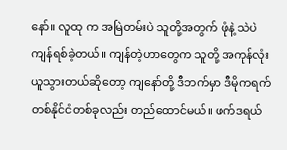နော်။ လူထု က အမြဲတမ်းပဲ သူတို့အတွက် ဖုံနဲ့ သဲပဲ ကျန်ရစ်ခဲ့တယ်။ ကျန်တဲ့ဟာတွေက သူတို့ အကုန်လုံးယူသွားတယ်ဆိုတော့ ကျနော်တို့ ဒီဘက်မှာ ဒီမိုကရက်တစ်နိုင်ငံတစ်ခုလည်း တည်ထောင်မယ်။ ဖက်ဒရယ်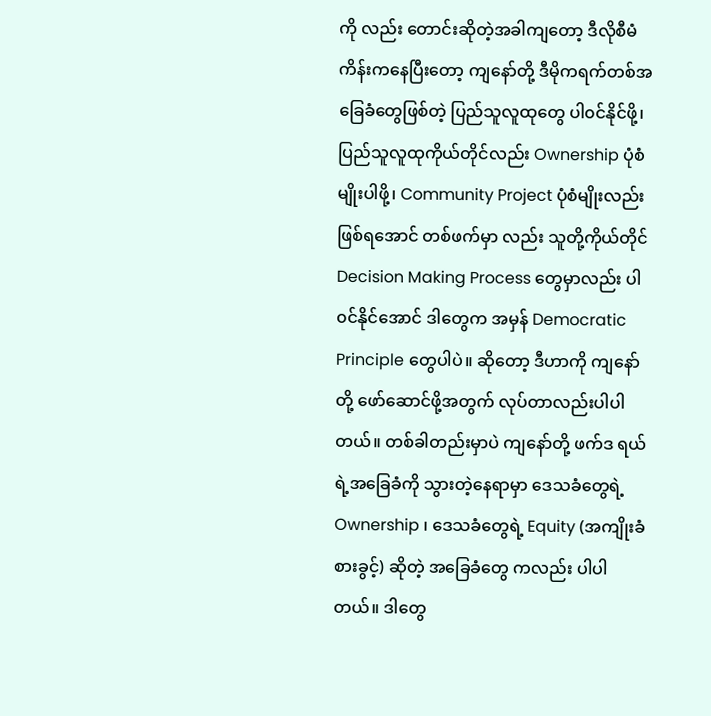ကို လည်း တောင်းဆိုတဲ့အခါကျတော့ ဒီလိုစီမံကိန်းကနေပြီးတော့ ကျနော်တို့ ဒီမိုကရက်တစ်အခြေခံတွေဖြစ်တဲ့ ပြည်သူလူထုတွေ ပါ၀င်နိုင်ဖို့၊ ပြည်သူလူထုကိုယ်တိုင်လည်း Ownership ပုံစံမျိုးပါဖို့၊ Community Project ပုံစံမျိုးလည်း ဖြစ်ရအောင် တစ်ဖက်မှာ လည်း သူတို့ကိုယ်တိုင် Decision Making Process တွေမှာလည်း ပါ၀င်နိုင်အောင် ဒါတွေက အမှန် Democratic Principle တွေပါပဲ။ ဆိုတော့ ဒီဟာကို ကျနော်တို့ ဖော်ဆောင်ဖို့အတွက် လုပ်တာလည်းပါပါတယ်။ တစ်ခါတည်းမှာပဲ ကျနော်တို့ ဖက်ဒ ရယ်ရဲ့အခြေခံကို သွားတဲ့နေရာမှာ ဒေသခံတွေရဲ့ Ownership ၊ ဒေသခံတွေရဲ့ Equity (အကျိုးခံစားခွင့်) ဆိုတဲ့ အခြေခံတွေ ကလည်း ပါပါတယ်။ ဒါတွေ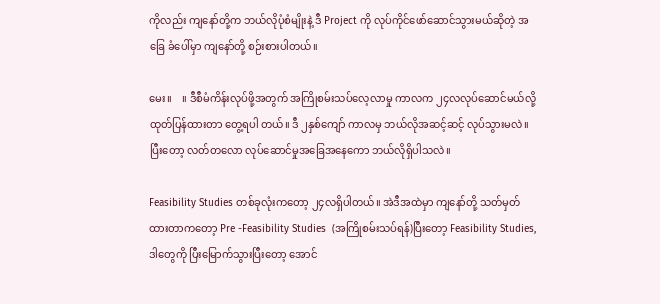ကိုလည်း ကျနော်တို့က ဘယ်လိုပုံစံမျိုးနဲ့ ဒီ Project ကို လုပ်ကိုင်ဖော်ဆောင်သွားမယ်ဆိုတဲ့ အခြေ ခံပေါ်မှာ ကျနော်တို့ စဉ်းစားပါတယ်။

မေး။    ။ ဒီစီမံကိန်းလုပ်ဖို့အတွက် အကြိုစမ်းသပ်လေ့လာမှု ကာလက ၂၄လလုပ်ဆောင်မယ်လို့ ထုတ်ပြန်ထားတာ တွေ့ရပါ တယ်။ ဒီ ၂နှစ်ကျော် ကာလမှ ဘယ်လိုအဆင့်ဆင့် လုပ်သွားမလဲ။ ပြီးတော့ လတ်တလော လုပ်ဆောင်မှုအခြေအနေကော ဘယ်လိုရှိပါသလဲ။

Feasibility Studies တစ်ခုလုံးကတော့ ၂၄လရှိပါတယ်။ အဲဒီအထဲမှာ ကျနော်တို့ သတ်မှတ်ထားတာကတော့ Pre -Feasibility Studies  (အကြိုစမ်းသပ်ရန်)ပြီးတော့ Feasibility Studies,  ဒါတွေကို ပြီးမြောက်သွားပြီးတော့ အောင်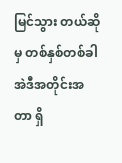မြင်သွား တယ်ဆိုမှ တစ်နှစ်တစ်ခါ အဲဒီအတိုင်းအတာ ရှိ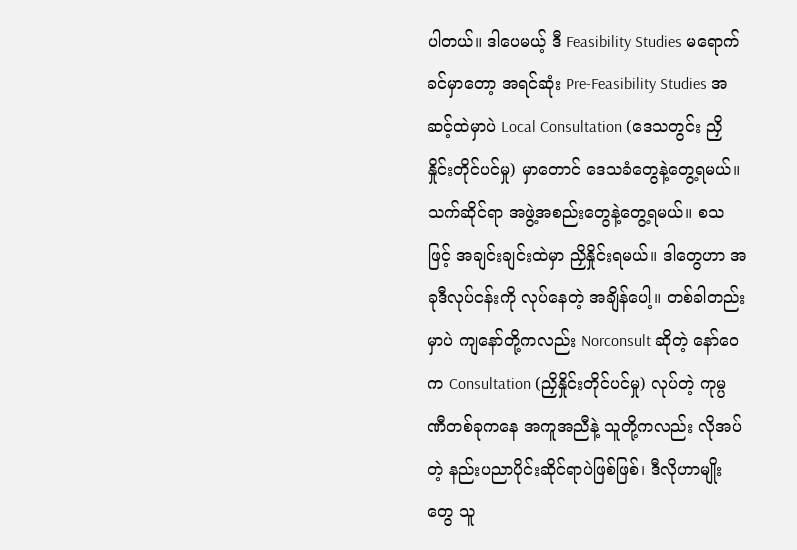ပါတယ်။ ဒါပေမယ့် ဒီ Feasibility Studies မရောက်ခင်မှာတော့ အရင်ဆုံး Pre-Feasibility Studies အဆင့်ထဲမှာပဲ Local Consultation (ဒေသတွင်း ညှိနှိုင်းတိုင်ပင်မှု) မှာတောင် ဒေသခံတွေနဲ့တွေ့ရမယ်။ သက်ဆိုင်ရာ အဖွဲ့အစည်းတွေနဲ့တွေ့ရမယ်။ စသဖြင့် အချင်းချင်းထဲမှာ ညှိနှိုင်းရမယ်။ ဒါတွေဟာ အခုဒီလုပ်ငန်းကို လုပ်နေတဲ့ အချိန်ပေါ့။ တစ်ခါတည်းမှာပဲ ကျနော်တို့ကလည်း Norconsult ဆိုတဲ့ နော်ဝေက Consultation (ညှိနှိုင်းတိုင်ပင်မှု) လုပ်တဲ့ ကုမ္ပ ဏီတစ်ခုကနေ အကူအညီနဲ့ သူတို့ကလည်း လိုအပ်တဲ့ နည်းပညာပိုင်းဆိုင်ရာပဲဖြစ်ဖြစ်၊ ဒီလိုဟာမျိုးတွေ သူ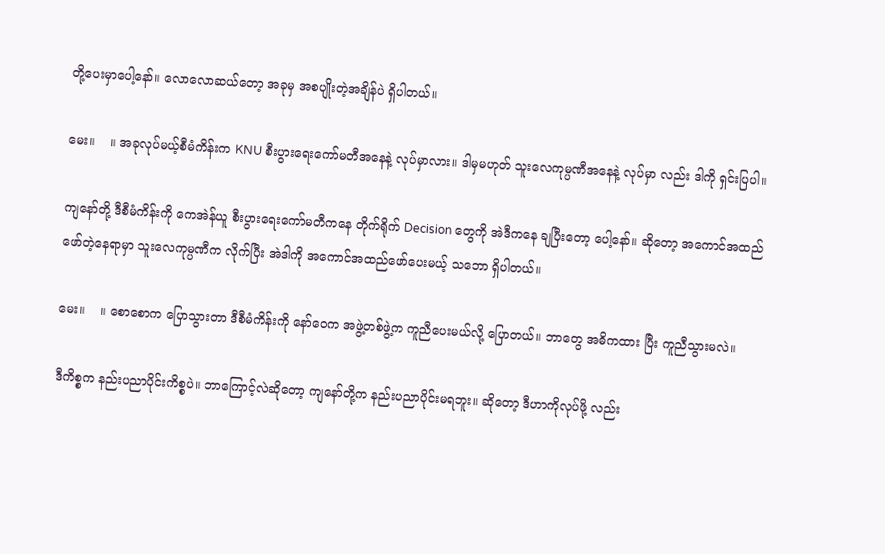တို့ပေးမှာပေါ့နော်။ လောလောဆယ်တော့ အခုမှ အစပျိုးတဲ့အချိန်ပဲ ရှိပါတယ်။

မေး။    ။ အခုလုပ်မယ့်စီမံကိန်းက KNU စီးပွားရေးကော်မတီအနေနဲ့ လုပ်မှာလား။ ဒါမှမဟုတ် သူးလေကုမ္ပဏီအနေနဲ့ လုပ်မှာ လည်း ဒါကို ရှင်းပြပါ။

ကျနော်တို့ ဒီစီမံကိန်းကို ကေအဲန်ယူ စီးပွားရေးကော်မတီကနေ တိုက်ရိုက် Decision တွေကို အဲဒီကနေ ချပြီးတော့ ပေါ့နော်။ ဆိုတော့ အကောင်အထည်ဖော်တဲ့နေရာမှာ သူးလေကုမ္ပဏီက လိုက်ပြီး အဲဒါကို အကောင်အထည်ဖော်ပေးမယ့် သဘော ရှိပါတယ်။

မေး။    ။ စောစောက ပြောသွားတာ ဒီစီမံကိန်းကို နော်ဝေက အဖွဲ့တစ်ဖွဲ့က ကူညီပေးမယ်လို့ ပြောတယ်။ ဘာတွေ အဓိကထား ပြီး ကူညီသွားမလဲ။

ဒီကိစ္စက နည်းပညာပိုင်းကိစ္စပဲ။ ဘာကြောင့်လဲဆိုတော့ ကျနော်တို့က နည်းပညာပိုင်းမရဘူး။ ဆိုတော့ ဒီဟာကိုလုပ်ဖို့ လည်း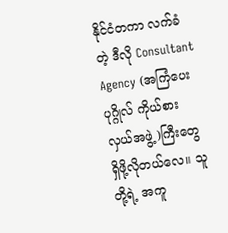နိုင်ငံတကာ လက်ခံတဲ့ ဒီလို Consultant Agency (အကြံပေးပုဂ္ဂိုလ် ကိုယ်စားလှယ်အဖွဲ့)ကြီးတွေ ရှိဖို့လိုတယ်လေ။ သူတို့ရဲ့ အကူ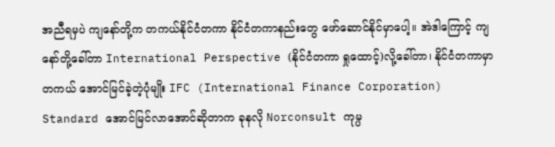အညီရမှပဲ ကျနော်တို့က တကယ်နိုင်ငံတကာ နိုင်ငံတကာနည်းတွေ ဖော်ဆောင်နိုင်မှာပေါ့။ အဲဒါကြောင့် ကျနော်တို့ခေါ်တာ International Perspective (နိုင်ငံတကာ ရှုထောင့်)လို့ခေါ်တာ၊ နိုင်ငံတကာမှာ တကယ် အောင်မြင်ခဲ့တဲ့ပုံမျိုး IFC (International Finance Corporation) Standard အောင်မြင်လာအောင်ဆိုတာက ခုနလို Norconsult ကုမ္ပ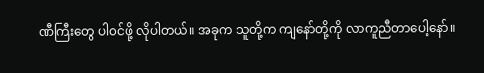ဏီကြီးတွေ ပါ၀င်ဖို့ လိုပါတယ်။ အခုက သူတို့က ကျနော်တို့ကို လာကူညီတာပေါ့နော်။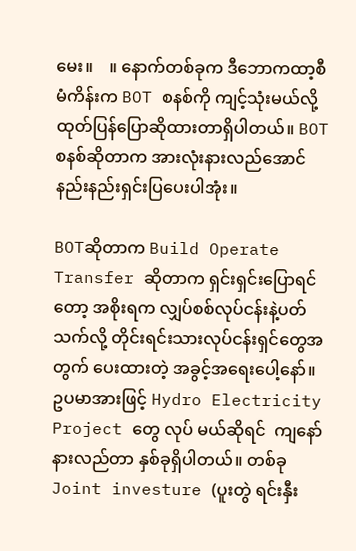မေး။    ။ နောက်တစ်ခုက ဒီဘောကထာ့စီမံကိန်းက BOT စနစ်ကို ကျင့်သုံးမယ်လို့ ထုတ်ပြန်ပြောဆိုထားတာရှိပါတယ်။ BOT စနစ်ဆိုတာက အားလုံးနားလည်အောင် နည်းနည်းရှင်းပြပေးပါအုံး။

BOTဆိုတာက Build Operate Transfer ဆိုတာက ရှင်းရှင်းပြောရင်တော့ အစိုးရက လျှပ်စစ်လုပ်ငန်းနဲ့ပတ်သက်လို့ တိုင်းရင်းသားလုပ်ငန်းရှင်တွေအတွက် ပေးထားတဲ့ အခွင့်အရေးပေါ့နော်။ ဥပမာအားဖြင့် Hydro Electricity Project တွေ လုပ် မယ်ဆိုရင်  ကျနော်နားလည်တာ နှစ်ခုရှိပါတယ်။ တစ်ခု Joint investure (ပူးတွဲ ရင်းနှီး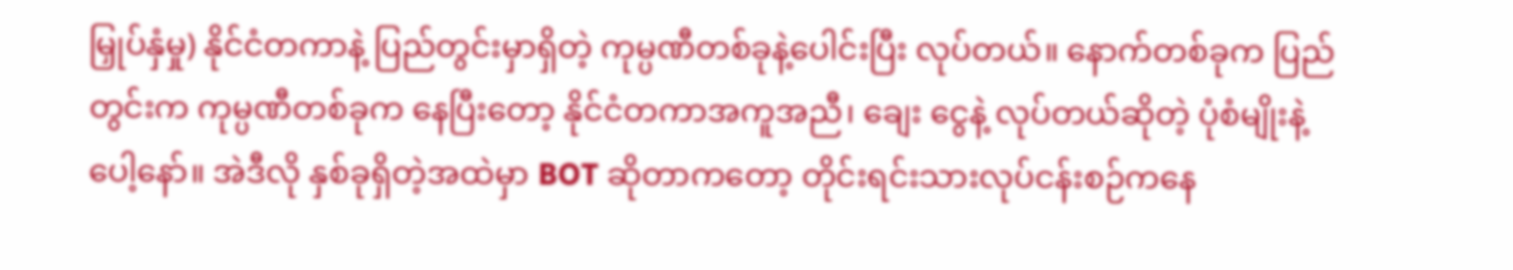မြှုပ်နှံမှု) နိုင်ငံတကာနဲ့ ပြည်တွင်းမှာရှိတဲ့ ကုမ္ပဏီတစ်ခုနဲ့ပေါင်းပြီး လုပ်တယ်။ နောက်တစ်ခုက ပြည်တွင်းက ကုမ္ပဏီတစ်ခုက နေပြီးတော့ နိုင်ငံတကာအကူအညီ၊ ချေး ငွေနဲ့ လုပ်တယ်ဆိုတဲ့ ပုံစံမျိုးနဲ့ပေါ့နော်။ အဲဒီလို နှစ်ခုရှိတဲ့အထဲမှာ BOT ဆိုတာကတော့ တိုင်းရင်းသားလုပ်ငန်းစဉ်ကနေ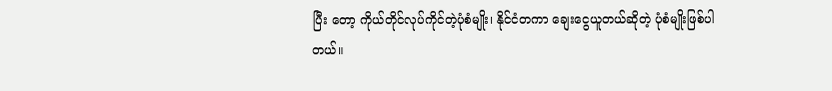ပြီး တော့ ကိုယ်တိုင်လုပ်ကိုင်တဲ့ပုံစံမျိုး၊ နိုင်ငံတကာ ချေးငွေယူတယ်ဆိုတဲ့ ပုံစံမျိုးဖြစ်ပါတယ်။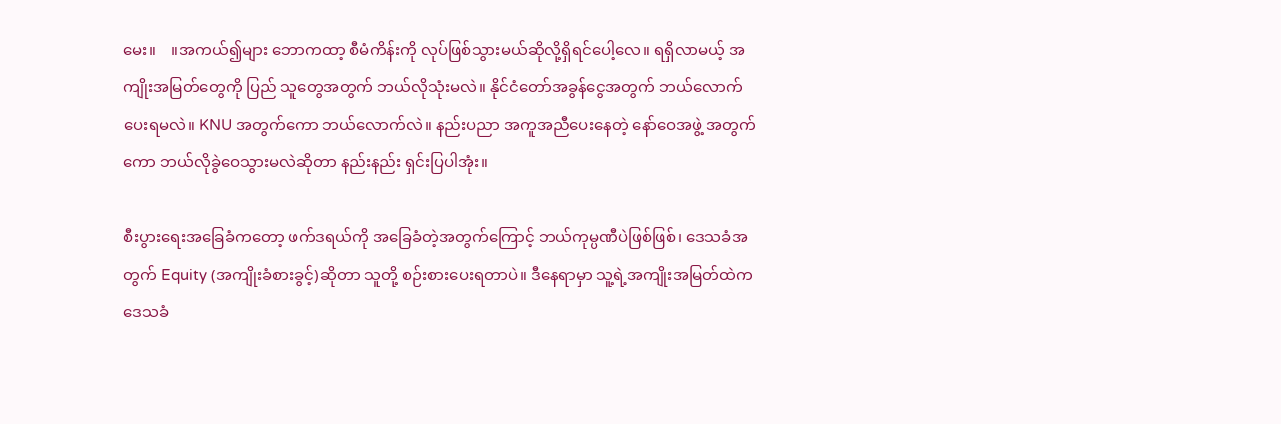မေး။    ။အကယ်၍များ ဘောကထာ့ စီမံကိန်းကို လုပ်ဖြစ်သွားမယ်ဆိုလို့ရှိရင်ပေါ့လေ။ ရရှိလာမယ့် အကျိုးအမြတ်တွေကို ပြည် သူတွေအတွက် ဘယ်လိုသုံးမလဲ။ နိုင်ငံတော်အခွန်ငွေအတွက် ဘယ်လောက်ပေးရမလဲ။ KNU အတွက်ကော ဘယ်လောက်လဲ။ နည်းပညာ အကူအညီပေးနေတဲ့ နော်ဝေအဖွဲ့ အတွက်ကော ဘယ်လိုခွဲဝေသွားမလဲဆိုတာ နည်းနည်း ရှင်းပြပါအုံး။

စီးပွားရေးအခြေခံကတော့ ဖက်ဒရယ်ကို အခြေခံတဲ့အတွက်ကြောင့် ဘယ်ကုမ္ပဏီပဲဖြစ်ဖြစ်၊ ဒေသခံအတွက် Equity (အကျိုးခံစားခွင့်)ဆိုတာ သူတို့ စဉ်းစားပေးရတာပဲ။ ဒီနေရာမှာ သူ့ရဲ့အကျိုးအမြတ်ထဲက ဒေသခံ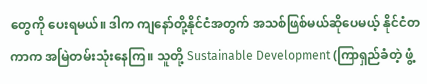တွေကို ပေးရမယ်။ ဒါက ကျနော်တို့နိုင်ငံအတွက် အသစ်ဖြစ်မယ်ဆိုပေမယ့် နိုင်ငံတကာက အမြဲတမ်းသုံးနေကြ။ သူတို့ Sustainable Development (ကြာရှည်ခံတဲ့ ဖွံ့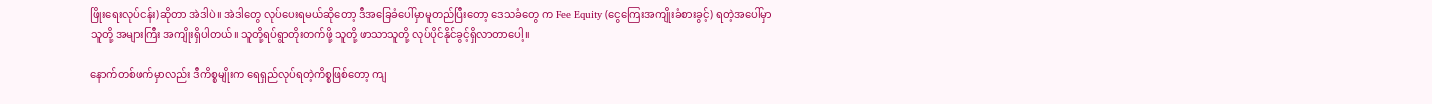ဖြိုးရေးလုပ်ငန်း)ဆိုတာ အဲဒါပဲ။ အဲဒါတွေ လုပ်ပေးရမယ်ဆိုတော့ ဒီအခြေခံပေါ်မှာမူတည်ပြီးတော့ ဒေသခံတွေ က Fee Equity (ငွေကြေးအကျိုးခံစားခွင့်) ရတဲ့အပေါ်မှာ သူတို့ အများကြီး အကျိုးရှိပါတယ်။ သူတို့ရပ်ရွာတိုးတက်ဖို့ သူတို့ ဖာသာသူတို့ လုပ်ပိုင်နိုင်ခွင့်ရှိလာတာပေါ့။

နောက်တစ်ဖက်မှာလည်း ဒီကိစ္စမျိုးက ရေရှည်လုပ်ရတဲ့ကိစ္စဖြစ်တော့ ကျ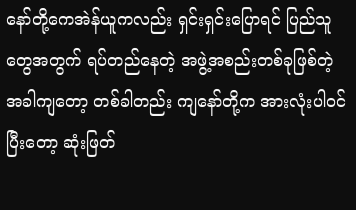နော်တို့ကေအဲန်ယူကလည်း ရှင်းရှင်းပြောရင် ပြည်သူတွေအတွက် ရပ်တည်နေတဲ့ အဖွဲ့အစည်းတစ်ခုဖြစ်တဲ့အခါကျတော့ တစ်ခါတည်း ကျနော်တို့က အားလုံးပါ၀င်ပြီးတော့ ဆုံးဖြတ်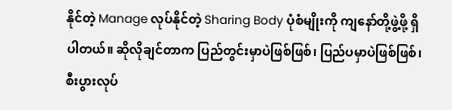နိုင်တဲ့ Manage လုပ်နိုင်တဲ့ Sharing Body ပုံစံမျိုးကို ကျနော်တို့ဖွဲ့ဖို့ ရှိပါတယ်။ ဆိုလိုချင်တာက ပြည်တွင်းမှာပဲဖြစ်ဖြစ်၊ ပြည်ပမှာပဲဖြစ်ဖြစ်၊ စီးပွားလုပ်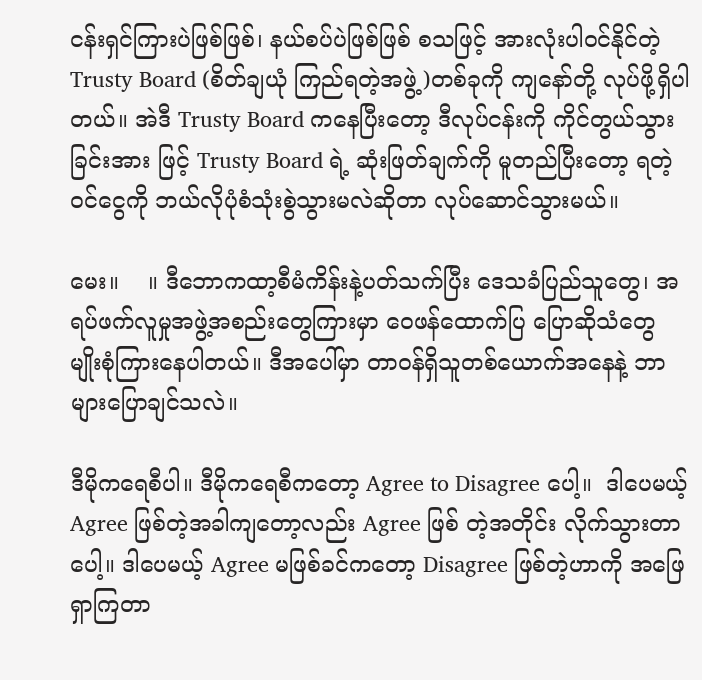ငန်းရှင်ကြားပဲဖြစ်ဖြစ်၊ နယ်စပ်ပဲဖြစ်ဖြစ် စသဖြင့် အားလုံးပါ၀င်နိုင်တဲ့ Trusty Board (စိတ်ချယုံ ကြည်ရတဲ့အဖွဲ့)တစ်ခုကို ကျနော်တို့ လုပ်ဖို့ရှိပါတယ်။ အဲဒီ Trusty Board ကနေပြီးတော့ ဒီလုပ်ငန်းကို ကိုင်တွယ်သွားခြင်းအား ဖြင့် Trusty Board ရဲ့ ဆုံးဖြတ်ချက်ကို မူတည်ပြီးတော့ ရတဲ့ ၀င်ငွေကို ဘယ်လိုပုံစံသုံးစွဲသွားမလဲဆိုတာ လုပ်ဆောင်သွားမယ်။

မေး။    ။ ဒီဘောကထာ့စီမံကိန်းနဲ့ပတ်သက်ပြီး ဒေသခံပြည်သူတွေ၊ အရပ်ဖက်လူမှုအဖွဲ့အစည်းတွေကြားမှာ ဝေဖန်ထောက်ပြ ပြောဆိုသံတွေ မျိုးစုံကြားနေပါတယ်။ ဒီအပေါ်မှာ တာဝန်ရှိသူတစ်ယောက်အနေနဲ့ ဘာများပြောချင်သလဲ။

ဒီမိုကရေစီပါ။ ဒီမိုကရေစီကတော့ Agree to Disagree ပေါ့။  ဒါပေမယ့် Agree ဖြစ်တဲ့အခါကျတော့လည်း Agree ဖြစ် တဲ့အတိုင်း လိုက်သွားတာပေါ့။ ဒါပေမယ့် Agree မဖြစ်ခင်ကတော့ Disagree ဖြစ်တဲ့ဟာကို အဖြေရှာကြတာ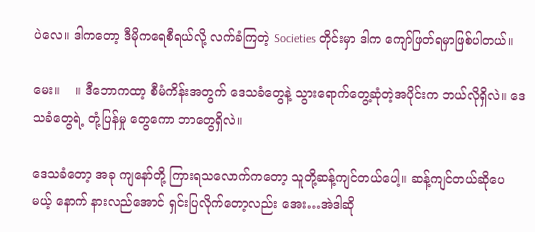ပဲလေ။ ဒါကတော့ ဒီမိုကရေစီရယ်လို့ လက်ခံကြတဲ့ Societies တိုင်းမှာ ဒါက ကျော်ဖြတ်ရမှာဖြစ်ပါတယ်။

မေး။    ။ ဒီဘောကထာ့ စီမံကိန်းအတွက် ဒေသခံတွေနဲ့ သွားရောက်တွေ့ဆုံတဲ့အပိုင်းက ဘယ်လိုရှိလဲ။ ဒေသခံတွေရဲ့ တုံ့ပြန်မှု တွေကော ဘာတွေရှိလဲ။

ဒေသခံတော့ အခု ကျနော်တို့ ကြားရသလောက်ကတော့ သူတို့ဆန့်ကျင်တယ်ပေါ့။ ဆန့်ကျင်တယ်ဆိုပေမယ့် နောက် နားလည်အောင် ရှင်းပြလိုက်တော့လည်း အေး…အဲဒါဆို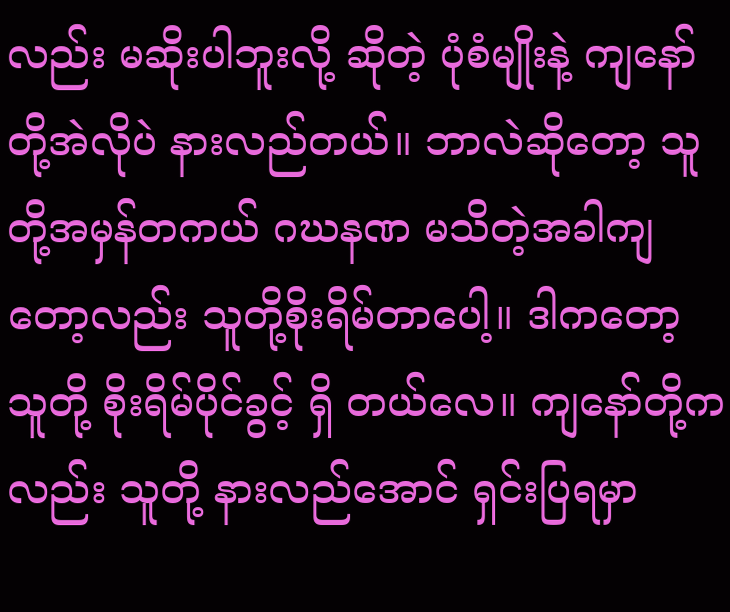လည်း မဆိုးပါဘူးလို့ ဆိုတဲ့ ပုံစံမျိုးနဲ့ ကျနော်တို့အဲလိုပဲ နားလည်တယ်။ ဘာလဲဆိုတော့ သူတို့အမှန်တကယ် ဂဃနဏ မသိတဲ့အခါကျတော့လည်း သူတို့စိုးရိမ်တာပေါ့။ ဒါကတော့ သူတို့ စိုးရိမ်ပိုင်ခွင့် ရှိ တယ်လေ။ ကျနော်တို့ကလည်း သူတို့ နားလည်အောင် ရှင်းပြရမှာ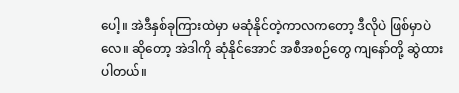ပေါ့။ အဲဒီနှစ်ခုကြားထဲမှာ မဆုံနိုင်တဲ့ကာလကတော့ ဒီလိုပဲ ဖြစ်မှာပဲလေ။ ဆိုတော့ အဲဒါကို ဆုံနိုင်အောင် အစီအစဉ်တွေ ကျနော်တို့ ဆွဲထားပါတယ်။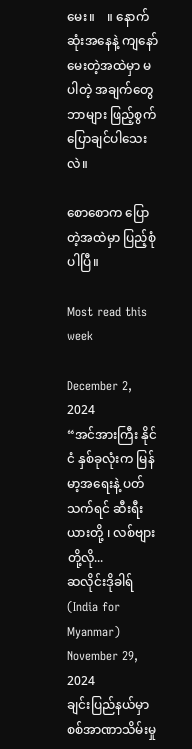မေး။    ။ နောက်ဆုံးအနေနဲ့ ကျနော်မေးတဲ့အထဲမှာ မပါတဲ့ အချက်တွေ ဘာများ ဖြည့်စွက်ပြောချင်ပါသေးလဲ။

စောစောက ပြောတဲ့အထဲမှာ ပြည့်စုံပါပြီ။

Most read this week

December 2, 2024
“အင်အားကြီး နိုင်ငံ နှစ်ခုလုံးက မြန်မာ့အရေးနဲ့ ပတ်သက်ရင် ဆီးရီးယားတို့ ၊ လစ်ဗျားတို့လို...
ဆလိုင်းဒိုခါရ် (India for Myanmar)
November 29, 2024
ချင်းပြည်နယ်မှာ စစ်အာဏာသိမ်းမှု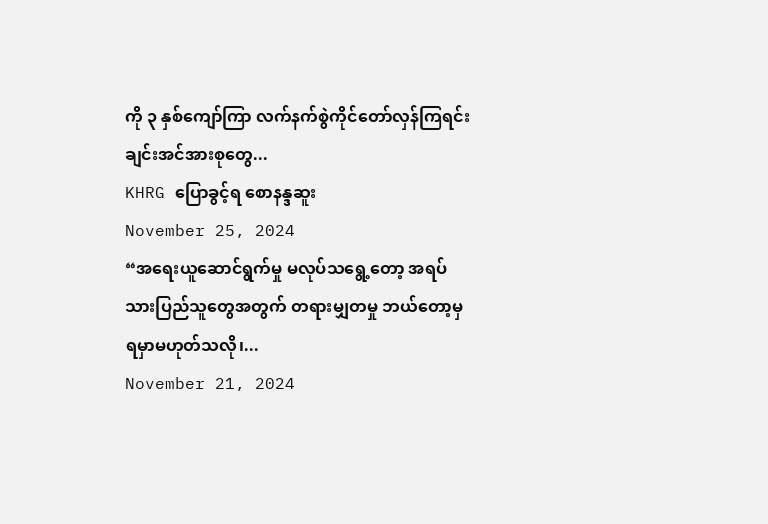ကို ၃ နှစ်ကျော်ကြာ လက်နက်စွဲကိုင်တော်လှန်ကြရင်း ချင်းအင်အားစုတွေ...
KHRG ပြောခွင့်ရ စောနန္ဒဆူး
November 25, 2024
“အရေးယူဆောင်ရွက်မှု မလုပ်သရွေ့တော့ အရပ်သားပြည်သူတွေအတွက် တရားမျှတမှု ဘယ်တော့မှရမှာမဟုတ်သလို၊...
November 21, 2024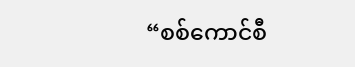“စစ်ကောင်စီ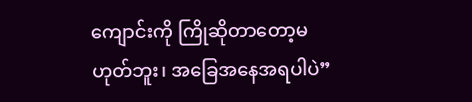ကျောင်းကို ကြိုဆိုတာတော့မဟုတ်ဘူး၊ အခြေအနေအရပါပဲ”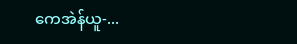ကေအဲန်ယူ-...